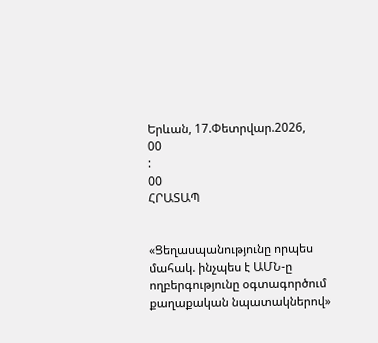Երևան, 17.Փետրվար.2026,
00
:
00
ՀՐԱՏԱՊ


«Ցեղասպանությունը որպես մահակ. ինչպես է ԱՄՆ-ը ողբերգությունը օգտագործում քաղաքական նպատակներով»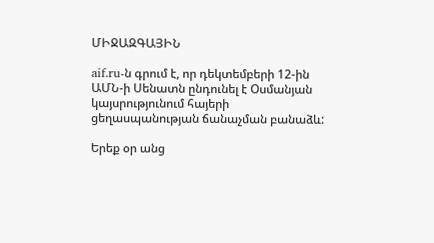ՄԻՋԱԶԳԱՅԻՆ

aif.ru-ն գրում է, որ դեկտեմբերի 12-ին ԱՄՆ-ի Սենատն ընդունել է Օսմանյան կայսրությունում հայերի ցեղասպանության ճանաչման բանաձև:

Երեք օր անց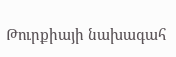Թուրքիայի նախագահ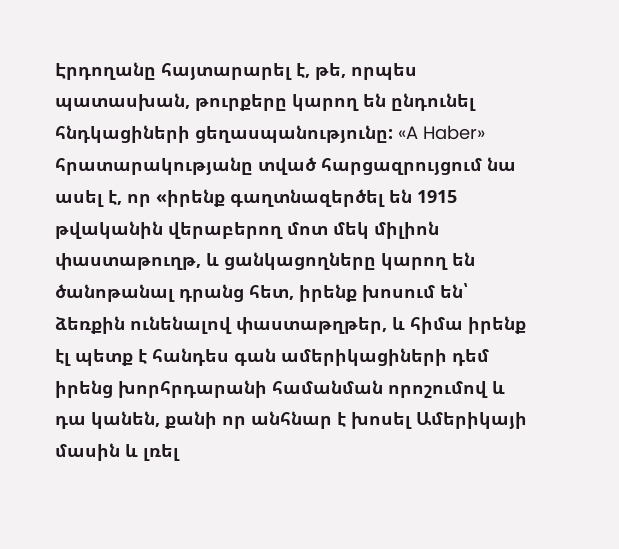Էրդողանը հայտարարել է, թե, որպես պատասխան, թուրքերը կարող են ընդունել հնդկացիների ցեղասպանությունը: «A Haber» հրատարակությանը տված հարցազրույցում նա ասել է, որ «իրենք գաղտնազերծել են 1915 թվականին վերաբերող մոտ մեկ միլիոն փաստաթուղթ, և ցանկացողները կարող են ծանոթանալ դրանց հետ, իրենք խոսում են՝ ձեռքին ունենալով փաստաթղթեր, և հիմա իրենք էլ պետք է հանդես գան ամերիկացիների դեմ իրենց խորհրդարանի համանման որոշումով և դա կանեն, քանի որ անհնար է խոսել Ամերիկայի մասին և լռել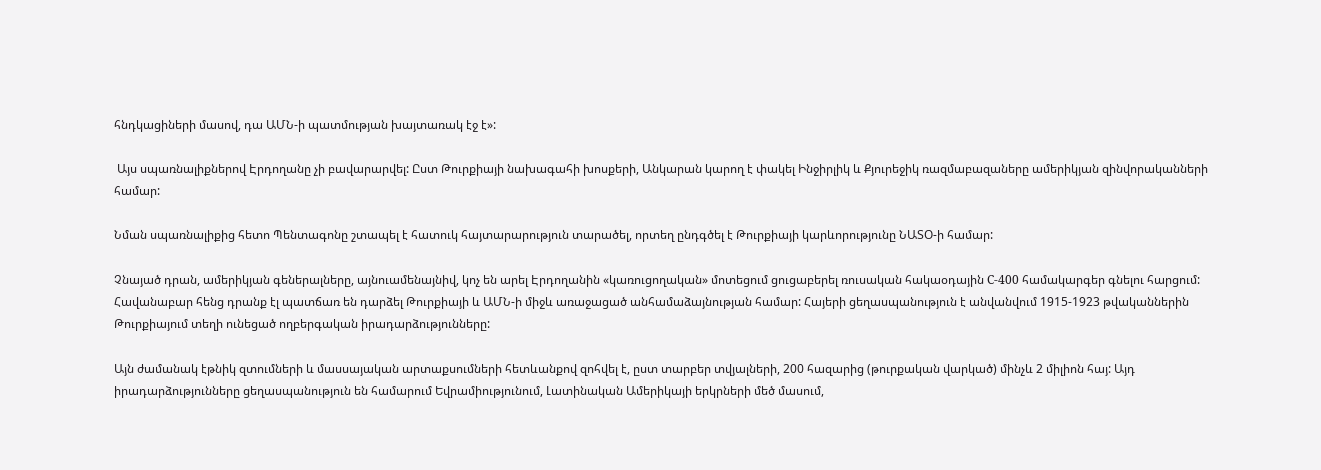հնդկացիների մասով, դա ԱՄՆ-ի պատմության խայտառակ էջ է»:

 Այս սպառնալիքներով Էրդողանը չի բավարարվել: Ըստ Թուրքիայի նախագահի խոսքերի, Անկարան կարող է փակել Ինջիրլիկ և Քյուրեջիկ ռազմաբազաները ամերիկյան զինվորականների համար:

Նման սպառնալիքից հետո Պենտագոնը շտապել է հատուկ հայտարարություն տարածել, որտեղ ընդգծել է Թուրքիայի կարևորությունը ՆԱՏՕ-ի համար:

Չնայած դրան, ամերիկյան գեներալները, այնուամենայնիվ, կոչ են արել Էրդողանին «կառուցողական» մոտեցում ցուցաբերել ռուսական հակաօդային С-400 համակարգեր գնելու հարցում: Հավանաբար հենց դրանք էլ պատճառ են դարձել Թուրքիայի և ԱՄՆ-ի միջև առաջացած անհամաձայնության համար: Հայերի ցեղասպանություն է անվանվում 1915-1923 թվականներին Թուրքիայում տեղի ունեցած ողբերգական իրադարձությունները:

Այն ժամանակ էթնիկ զտումների և մասսայական արտաքսումների հետևանքով զոհվել է, ըստ տարբեր տվյալների, 200 հազարից (թուրքական վարկած) մինչև 2 միլիոն հայ: Այդ իրադարձությունները ցեղասպանություն են համարում Եվրամիությունում, Լատինական Ամերիկայի երկրների մեծ մասում,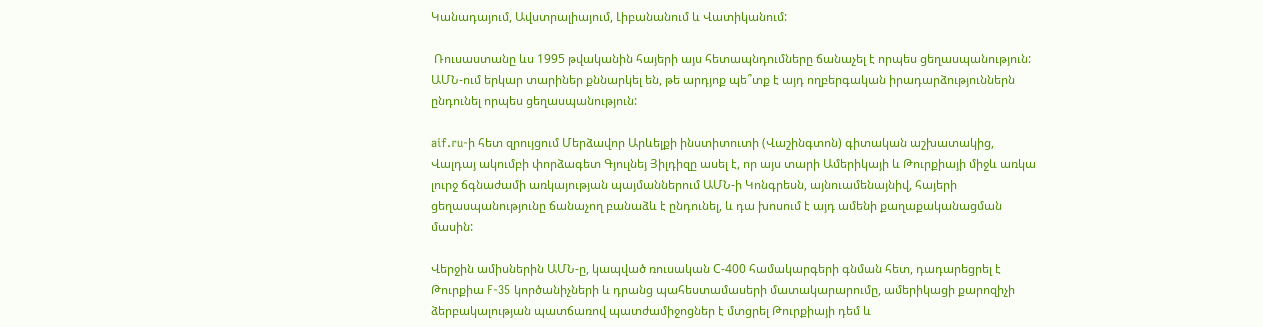Կանադայում, Ավստրալիայում, Լիբանանում և Վատիկանում:

 Ռուսաստանը ևս 1995 թվականին հայերի այս հետապնդումները ճանաչել է որպես ցեղասպանություն: ԱՄՆ-ում երկար տարիներ քննարկել են, թե արդյոք պե՞տք է այդ ողբերգական իրադարձություններն ընդունել որպես ցեղասպանություն:

aif.ru-ի հետ զրույցում Մերձավոր Արևելքի ինստիտուտի (Վաշինգտոն) գիտական աշխատակից, Վալդայ ակումբի փորձագետ Գյուլնեյ Յիլդիզը ասել է, որ այս տարի Ամերիկայի և Թուրքիայի միջև առկա լուրջ ճգնաժամի առկայության պայմաններում ԱՄՆ-ի Կոնգրեսն, այնուամենայնիվ, հայերի ցեղասպանությունը ճանաչող բանաձև է ընդունել, և դա խոսում է այդ ամենի քաղաքականացման մասին:

Վերջին ամիսներին ԱՄՆ-ը, կապված ռուսական С-400 համակարգերի գնման հետ, դադարեցրել է Թուրքիա F-35 կործանիչների և դրանց պահեստամասերի մատակարարումը, ամերիկացի քարոզիչի ձերբակալության պատճառով պատժամիջոցներ է մտցրել Թուրքիայի դեմ և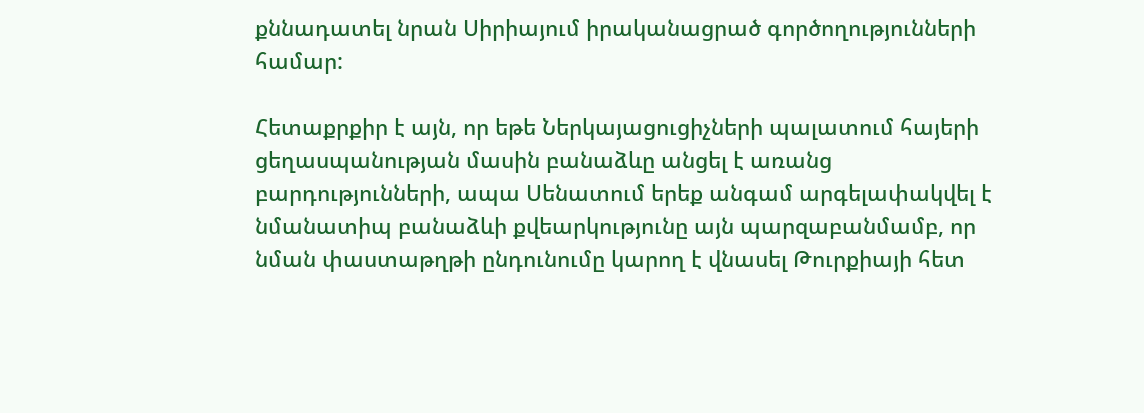քննադատել նրան Սիրիայում իրականացրած գործողությունների համար:

Հետաքրքիր է այն, որ եթե Ներկայացուցիչների պալատում հայերի ցեղասպանության մասին բանաձևը անցել է առանց բարդությունների, ապա Սենատում երեք անգամ արգելափակվել է նմանատիպ բանաձևի քվեարկությունը այն պարզաբանմամբ, որ նման փաստաթղթի ընդունումը կարող է վնասել Թուրքիայի հետ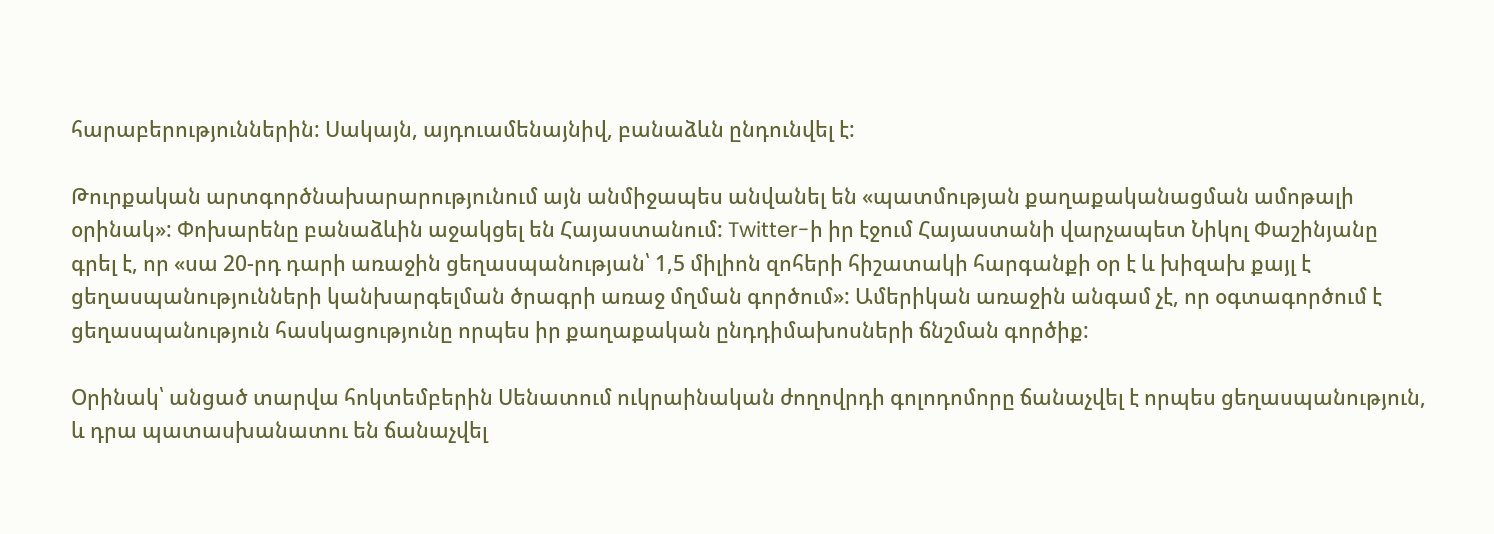հարաբերություններին: Սակայն, այդուամենայնիվ, բանաձևն ընդունվել է:

Թուրքական արտգործնախարարությունում այն անմիջապես անվանել են «պատմության քաղաքականացման ամոթալի օրինակ»: Փոխարենը բանաձևին աջակցել են Հայաստանում: Twitter-ի իր էջում Հայաստանի վարչապետ Նիկոլ Փաշինյանը գրել է, որ «սա 20-րդ դարի առաջին ցեղասպանության՝ 1,5 միլիոն զոհերի հիշատակի հարգանքի օր է և խիզախ քայլ է ցեղասպանությունների կանխարգելման ծրագրի առաջ մղման գործում»: Ամերիկան առաջին անգամ չէ, որ օգտագործում է ցեղասպանություն հասկացությունը որպես իր քաղաքական ընդդիմախոսների ճնշման գործիք:

Օրինակ՝ անցած տարվա հոկտեմբերին Սենատում ուկրաինական ժողովրդի գոլոդոմորը ճանաչվել է որպես ցեղասպանություն, և դրա պատասխանատու են ճանաչվել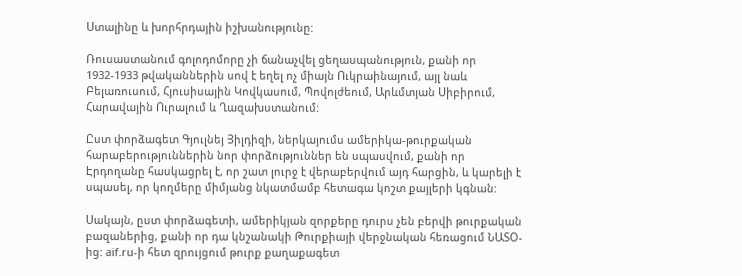Ստալինը և խորհրդային իշխանությունը:

Ռուսաստանում գոլոդոմորը չի ճանաչվել ցեղասպանություն, քանի որ 1932-1933 թվականներին սով է եղել ոչ միայն Ուկրաինայում, այլ նաև Բելառուսում, Հյուսիսային Կովկասում, Պովոլժեում, Արևմտյան Սիբիրում, Հարավային Ուրալում և Ղազախստանում:

Ըստ փորձագետ Գյուլնեյ Յիլդիզի, ներկայումս ամերիկա-թուրքական հարաբերություններին նոր փորձություններ են սպասվում, քանի որ Էրդողանը հասկացրել է, որ շատ լուրջ է վերաբերվում այդ հարցին, և կարելի է սպասել, որ կողմերը միմյանց նկատմամբ հետագա կոշտ քայլերի կգնան:

Սակայն, ըստ փորձագետի, ամերիկյան զորքերը դուրս չեն բերվի թուրքական բազաներից, քանի որ դա կնշանակի Թուրքիայի վերջնական հեռացում ՆԱՏՕ-ից: aif.ru-ի հետ զրույցում թուրք քաղաքագետ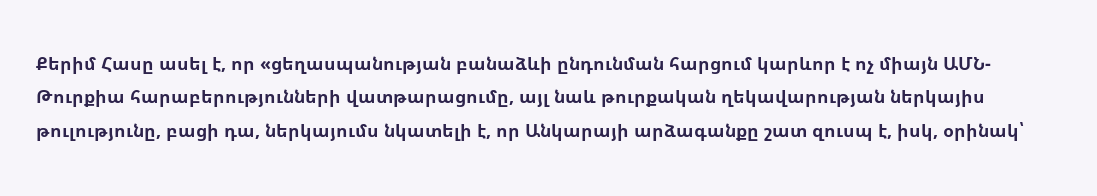Քերիմ Հասը ասել է, որ «ցեղասպանության բանաձևի ընդունման հարցում կարևոր է ոչ միայն ԱՄՆ-Թուրքիա հարաբերությունների վատթարացումը, այլ նաև թուրքական ղեկավարության ներկայիս թուլությունը, բացի դա, ներկայումս նկատելի է, որ Անկարայի արձագանքը շատ զուսպ է, իսկ, օրինակ՝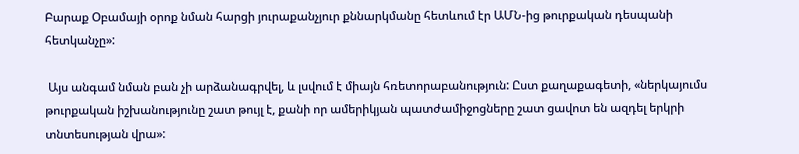Բարաք Օբամայի օրոք նման հարցի յուրաքանչյուր քննարկմանը հետևում էր ԱՄՆ-ից թուրքական դեսպանի հետկանչը»:

 Այս անգամ նման բան չի արձանագրվել, և լսվում է միայն հռետորաբանություն: Ըստ քաղաքագետի, «ներկայումս թուրքական իշխանությունը շատ թույլ է, քանի որ ամերիկյան պատժամիջոցները շատ ցավոտ են ազդել երկրի տնտեսության վրա»: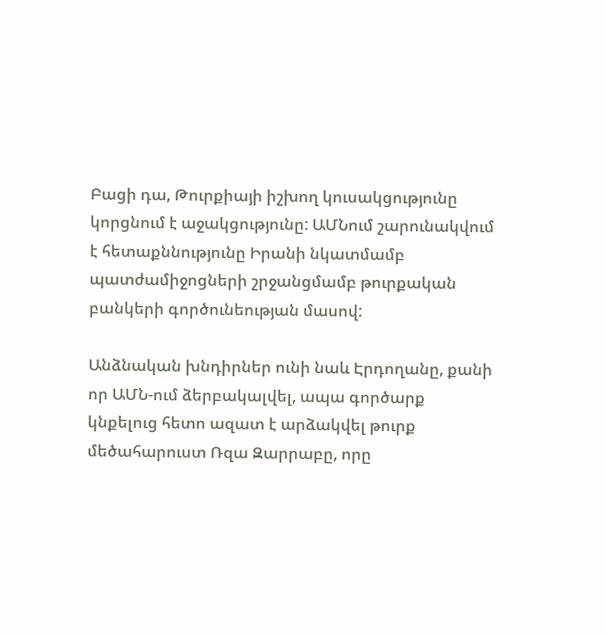Բացի դա, Թուրքիայի իշխող կուսակցությունը կորցնում է աջակցությունը: ԱՄՆում շարունակվում է հետաքննությունը Իրանի նկատմամբ պատժամիջոցների շրջանցմամբ թուրքական բանկերի գործունեության մասով:

Անձնական խնդիրներ ունի նաև Էրդողանը, քանի որ ԱՄՆ-ում ձերբակալվել, ապա գործարք կնքելուց հետո ազատ է արձակվել թուրք մեծահարուստ Ռզա Զարրաբը, որը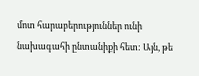մոտ հարաբերություններ ունի նախագահի ընտանիքի հետ: Այն, թե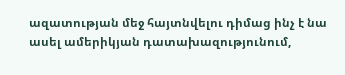ազատության մեջ հայտնվելու դիմաց ինչ է նա ասել ամերիկյան դատախազությունում,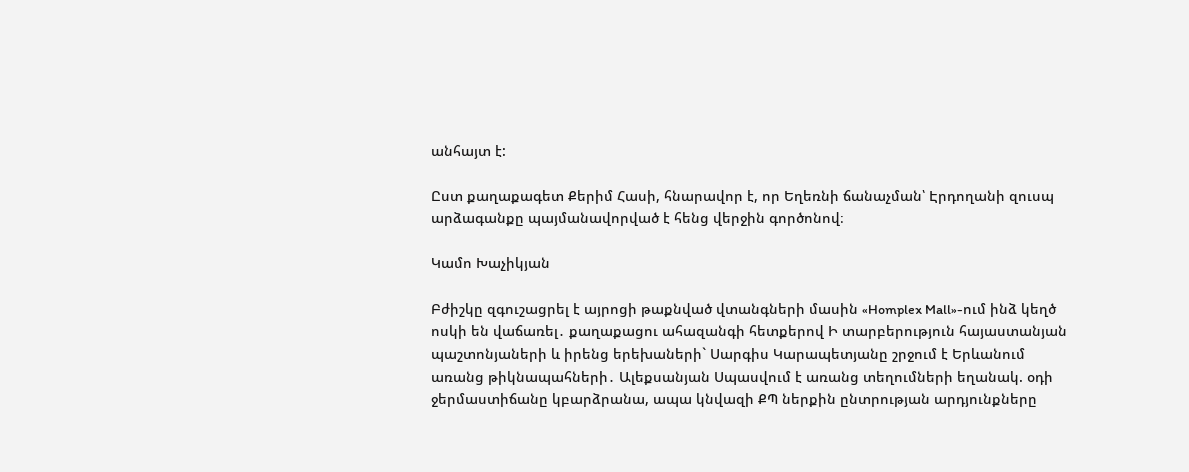անհայտ է:

Ըստ քաղաքագետ Քերիմ Հասի, հնարավոր է, որ Եղեռնի ճանաչման՝ Էրդողանի զուսպ արձագանքը պայմանավորված է հենց վերջին գործոնով։

Կամո Խաչիկյան

Բժիշկը զգուշացրել է այրոցի թաքնված վտանգների մասին «Homplex Mall»-ում ինձ կեղծ ոսկի են վաճառել․ քաղաքացու ահազանգի հետքերով Ի տարբերություն հայաստանյան պաշտոնյաների և իրենց երեխաների` Սարգիս Կարապետյանը շրջում է Երևանում առանց թիկնապահների․ Ալեքսանյան Սպասվում է առանց տեղումների եղանակ. օդի ջերմաստիճանը կբարձրանա, ապա կնվազի ՔՊ ներքին ընտրության արդյունքները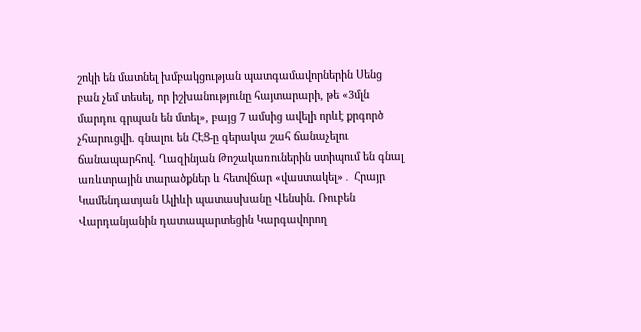շոկի են մատնել խմբակցության պատգամավորներին Սենց բան չեմ տեսել, որ իշխանությունը հայտարարի, թե «3մլն մարդու գրպան են մտել», բայց 7 ամսից ավելի որևէ քրգործ չհարուցվի. գնալու են ՀԷՑ-ը գերակա շահ ճանաչելու ճանապարհով. Ղազինյան Թոշակառուներին ստիպում են գնալ առևտրային տարածքներ և հետվճար «վաստակել»․ Հրայր Կամենդատյան Ալիևի պատասխանը Վենսին. Ռուբեն Վարդանյանին դատապարտեցին Կարգավորող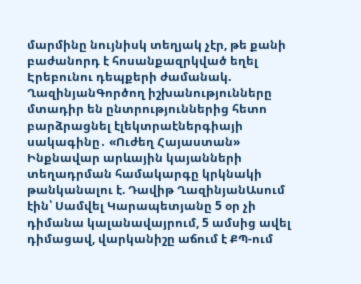մարմինը նույնիսկ տեղյակ չէր, թե քանի բաժանորդ է հոսանքազրկված եղել Էրեբունու դեպքերի ժամանակ. ՂազինյանԳործող իշխանությունները մտադիր են ընտրություններից հետո բարձրացնել էլեկտրաէներգիայի սակագինը․ «Ուժեղ Հայաստան» Ինքնավար արևային կայանների տեղադրման համակարգը կրկնակի թանկանալու է. Դավիթ ՂազինյանԱսում էին՝ Սամվել Կարապետյանը 5 օր չի դիմանա կալանավայրում, 5 ամսից ավել դիմացավ, վարկանիշը աճում է ՔՊ-ում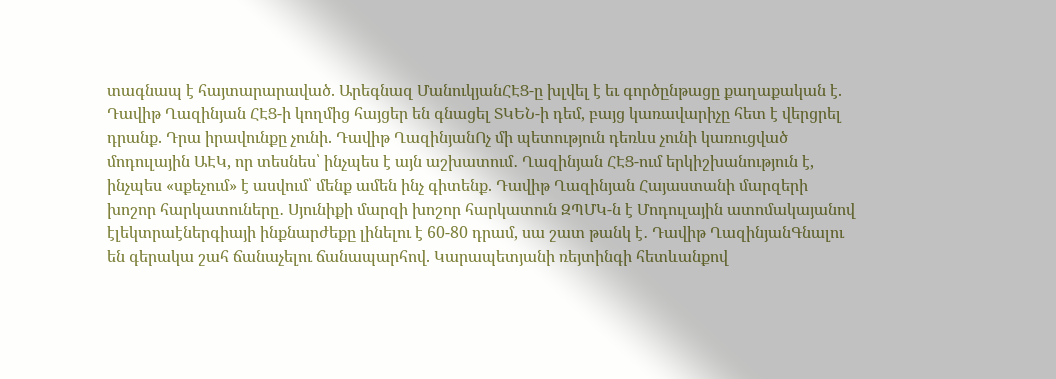տագնապ է հայտարարաված. Արեգնազ ՄանուկյանՀԷՑ-ը խլվել է եւ գործընթացը քաղաքական է. Դավիթ Ղազինյան ՀԷՑ-ի կողմից հայցեր են գնացել ՏԿԵՆ-ի դեմ, բայց կառավարիչը հետ է վերցրել դրանք. Դրա իրավունքը չունի. Դավիթ ՂազինյանՈչ մի պետություն դեռևս չունի կառուցված մոդուլային ԱԷԿ, որ տեսնես՝ ինչպես է այն աշխատում․ Ղազինյան ՀԷՑ-ում երկիշխանություն է, ինչպես «սքեչում» է ասվում՝ մենք ամեն ինչ գիտենք. Դավիթ Ղազինյան Հայաստանի մարզերի խոշոր հարկատուները․ Սյունիքի մարզի խոշոր հարկատուն ԶՊՄԿ-ն է Մոդուլային ատոմակայանով էլեկտրաէներգիայի ինքնարժեքը լինելու է 60-80 դրամ, սա շատ թանկ է․ Դավիթ ՂազինյանԳնալու են գերակա շահ ճանաչելու ճանապարհով. Կարապետյանի ռեյտինգի հետևանքով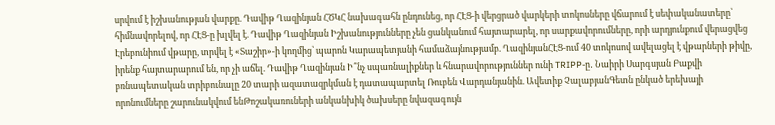սրվում է իշխանության վարքը. Դավիթ Ղազինյան ՀԾԿՀ նախագահն ընդունեց, որ ՀԷՑ-ի վերցրած վարկերի տոկոսները վճարում է սեփականատերը՝ հիմնավորելով, որ ՀԷՑ-ը խլվել է. Դավիթ Ղազինյան Իշխանությունները չեն ցանկանում հայտարարել, որ սարքավորումները, որի արդյունքում վերացվեց Էրեբունիում վթարը, տրվել է «Տաշիր»-ի կողմից՝ պարոն Կարապետյանի համաձայնությամբ. ՂազինյանՀԷՑ-ում 40 տոկոսով ավելացել է վթարների թիվը, իրենք հայտարարում են, որ չի աճել. Դավիթ Ղազինյան Ի՞նչ սպառնալիքներ և հնարավորություններ ունի TRIPP-ը․ Նաիրի Սարգսյան Բաքվի բռնապետական տրիբունալը 20 տարի ազատազրկման է դատապարտել Ռուբեն Վարդանյանին. Ավետիք ՉալաբյանԳետն ընկած երեխայի որոնումները շարունակվում ենԹոշակառուների անկանխիկ ծախսերը նվազագույն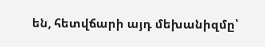են, հետվճարի այդ մեխանիզմը՝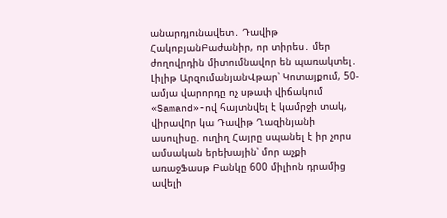անարդյունավետ․ Դավիթ ՀակոբյանԲաժանիր, որ տիրես․ մեր ժողովրդին միտումնավոր են պառակտել․ Լիլիթ ԱրզումանյանՎթար՝ Կոտայքում, 50-ամյա վարորդը ոչ սթափ վիճակում «Samand»-ով հայտնվել է կամրջի տակ, վիրավnր կա Դավիթ Ղազինյանի ասուլիսը. ուղիղ Հայրը սպանել է իր չորս ամսական երեխային՝ մոր աչքի առաջՖասթ Բանկը 600 միլիոն դրամից ավելի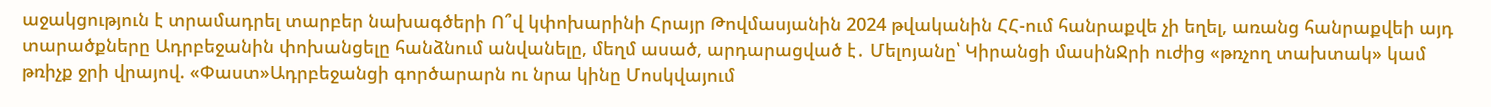աջակցություն է տրամադրել տարբեր նախագծերի Ո՞վ կփոխարինի Հրայր Թովմասյանին 2024 թվականին ՀՀ-ում հանրաքվե չի եղել, առանց հանրաքվեի այդ տարածքները Ադրբեջանին փոխանցելը հանձնում անվանելը, մեղմ ասած, արդարացված է․ Մելոյանը՝ Կիրանցի մասինՋրի ուժից «թռչող տախտակ» կամ թռիչք ջրի վրայով. «Փաստ»Ադրբեջանցի գործարարն ու նրա կինը Մոսկվայում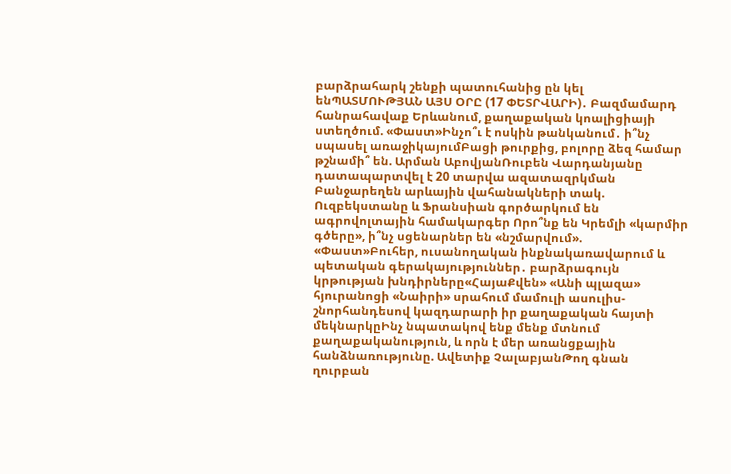բարձրահարկ շենքի պատուհանից ըն կել ենՊԱՏՄՈՒԹՅԱՆ ԱՅՍ ՕՐԸ (17 ՓԵՏՐՎԱՐԻ)․ Բազմամարդ հանրահավաք Երևանում, քաղաքական կոալիցիայի ստեղծում. «Փաստ»Ինչո՞ւ է ոսկին թանկանում․ ի՞նչ սպասել առաջիկայումԲացի թուրքից, բոլորը ձեզ համար թշնամի՞ են. Արման ԱբովյանՌուբեն Վարդանյանը դատապարտվել է 20 տարվա ազատազրկման Բանջարեղեն արևային վահանակների տակ. Ուզբեկստանը և Ֆրանսիան գործարկում են ագրովոլտային համակարգեր Որո՞նք են Կրեմլի «կարմիր գծերը», ի՞նչ սցենարներ են «նշմարվում». «Փաստ»Բուհեր, ուսանողական ինքնակառավարում և պետական գերակայություններ․ բարձրագույն կրթության խնդիրները«ՀայաՔվեն» «Անի պլազա» հյուրանոցի «Նաիրի» սրահում մամուլի ասուլիս-շնորհանդեսով կազդարարի իր քաղաքական հայտի մեկնարկըԻնչ նպատակով ենք մենք մտնում քաղաքականություն, և որն է մեր առանցքային հանձնառությունը. Ավետիք ՉալաբյանԹող գնան ղուրբան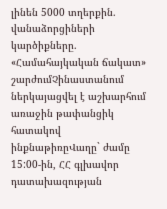լինեն 5000 տղերքին. վանաձորցիների կարծիքները. «Համահայկական ճակատ» շարժումՉինաստանում ներկայացվել է աշխարհում առաջին թափանցիկ հատակով ինքնաթիռըՎաղը` ժամը 15:00-ին, ՀՀ գլխավոր դատախազության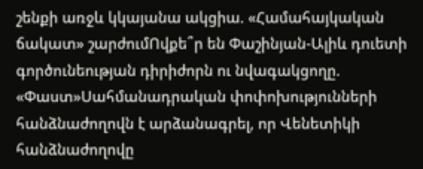շենքի առջև կկայանա ակցիա. «Համահայկական ճակատ» շարժումՈվքե՞ր են Փաշինյան-Ալիև դուետի գործունեության դիրիժորն ու նվագակցողը. «Փաստ»Սահմանադրական փոփոխությունների հանձնաժողովն է արձանագրել, որ Վենետիկի հանձնաժողովը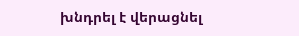խնդրել է վերացնել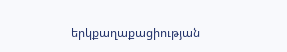երկքաղաքացիության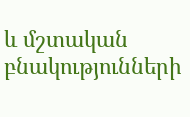և մշտական բնակությունների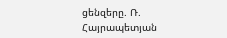ցենզերը. Ռ. Հայրապետյան